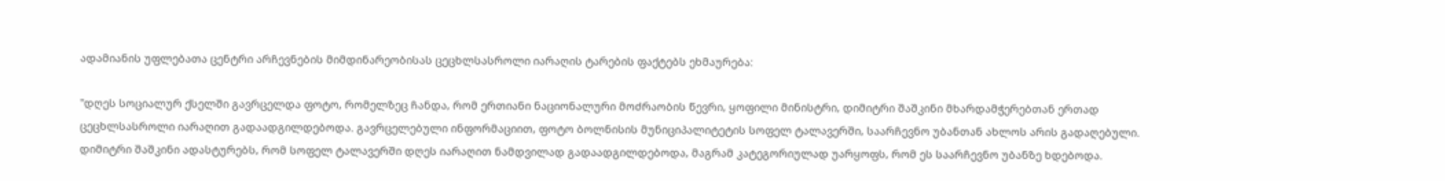ადამიანის უფლებათა ცენტრი არჩევნების მიმდინარეობისას ცეცხლსასროლი იარაღის ტარების ფაქტებს ეხმაურება:

"დღეს სოციალურ ქსელში გავრცელდა ფოტო, რომელზეც ჩანდა, რომ ერთიანი ნაციონალური მოძრაობის წევრი, ყოფილი მინისტრი, დიმიტრი შაშკინი მხარდამჭერებთან ერთად ცეცხლსასროლი იარაღით გადაადგილდებოდა. გავრცელებული ინფორმაციით, ფოტო ბოლნისის მუნიციპალიტეტის სოფელ ტალავერში, საარჩევნო უბანთან ახლოს არის გადაღებული. დიმიტრი შაშკინი ადასტურებს, რომ სოფელ ტალავერში დღეს იარაღით ნამდვილად გადაადგილდებოდა, მაგრამ კატეგორიულად უარყოფს, რომ ეს საარჩევნო უბანზე ხდებოდა.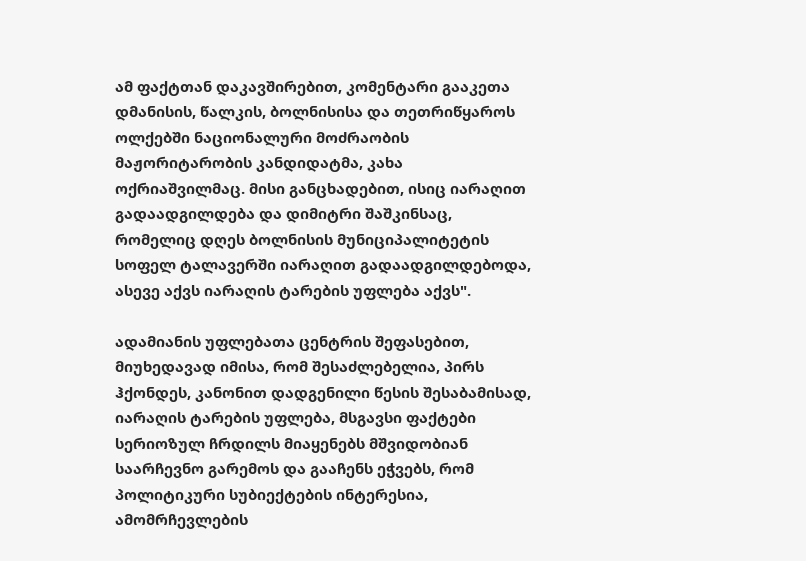ამ ფაქტთან დაკავშირებით, კომენტარი გააკეთა დმანისის, წალკის, ბოლნისისა და თეთრიწყაროს ოლქებში ნაციონალური მოძრაობის მაჟორიტარობის კანდიდატმა, კახა ოქრიაშვილმაც. მისი განცხადებით, ისიც იარაღით გადაადგილდება და დიმიტრი შაშკინსაც, რომელიც დღეს ბოლნისის მუნიციპალიტეტის სოფელ ტალავერში იარაღით გადაადგილდებოდა, ასევე აქვს იარაღის ტარების უფლება აქვს".

ადამიანის უფლებათა ცენტრის შეფასებით, მიუხედავად იმისა, რომ შესაძლებელია, პირს ჰქონდეს, კანონით დადგენილი წესის შესაბამისად, იარაღის ტარების უფლება, მსგავსი ფაქტები სერიოზულ ჩრდილს მიაყენებს მშვიდობიან საარჩევნო გარემოს და გააჩენს ეჭვებს, რომ პოლიტიკური სუბიექტების ინტერესია, ამომრჩევლების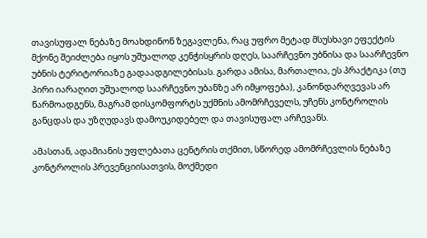თავისუფალ ნებაზე მოახდინონ ზეგავლენა, რაც უფრო მეტად მსუსხავი ეფექტის მქონე შეიძლება იყოს უშუალოდ კენჭისყრის დღეს, საარჩევნო უბნისა და საარჩევნო უბნის ტერიტორიაზე გადაადგილებისას. გარდა ამისა, მართალია, ეს პრაქტიკა (თუ პირი იარაღით უშუალოდ საარჩევნო უბანზე არ იმყოფება), კანონდარღვევას არ წარმოადგენს, მაგრამ დისკომფორტს უქმნის ამომრჩეველს, უჩენს კონტროლის განცდას და უზღუდავს დამოუკიდებელ და თავისუფალ არჩევანს.

ამასთან, ადამიანის უფლებათა ცენტრის თქმით, სწორედ ამომრჩევლის ნებაზე კონტროლის პრევენციისათვის, მოქმედი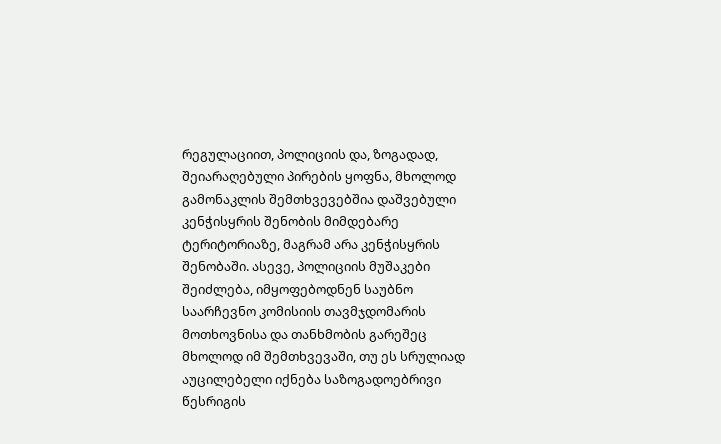რეგულაციით, პოლიციის და, ზოგადად, შეიარაღებული პირების ყოფნა, მხოლოდ გამონაკლის შემთხვევებშია დაშვებული კენჭისყრის შენობის მიმდებარე ტერიტორიაზე, მაგრამ არა კენჭისყრის შენობაში. ასევე, პოლიციის მუშაკები შეიძლება, იმყოფებოდნენ საუბნო საარჩევნო კომისიის თავმჯდომარის მოთხოვნისა და თანხმობის გარეშეც მხოლოდ იმ შემთხვევაში, თუ ეს სრულიად აუცილებელი იქნება საზოგადოებრივი წესრიგის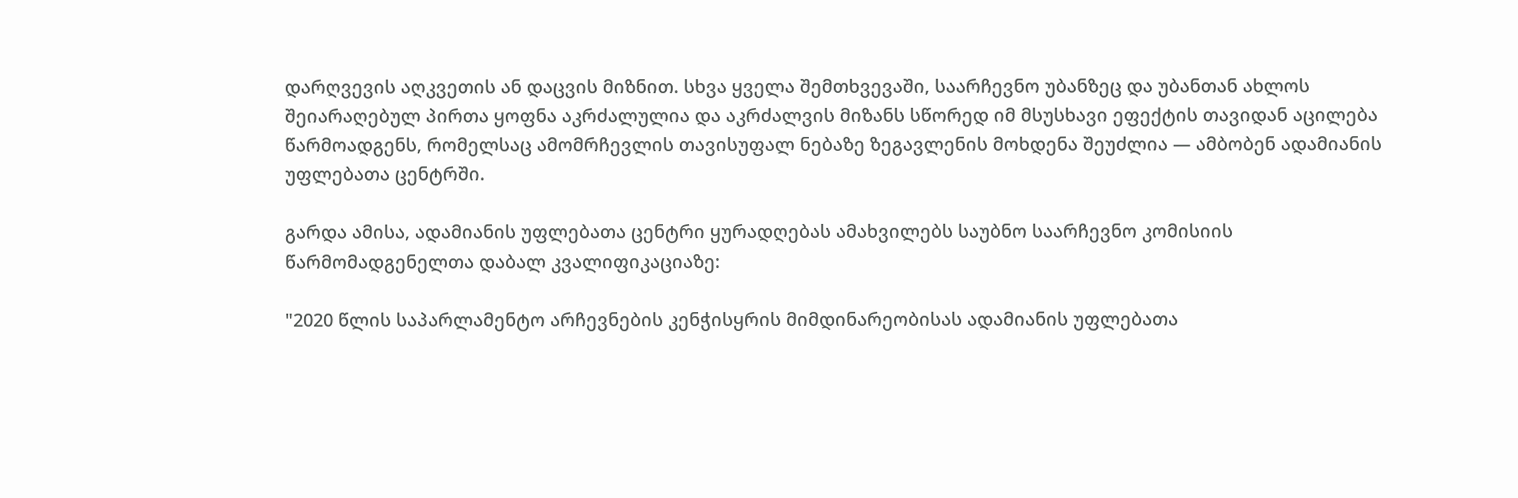დარღვევის აღკვეთის ან დაცვის მიზნით. სხვა ყველა შემთხვევაში, საარჩევნო უბანზეც და უბანთან ახლოს შეიარაღებულ პირთა ყოფნა აკრძალულია და აკრძალვის მიზანს სწორედ იმ მსუსხავი ეფექტის თავიდან აცილება წარმოადგენს, რომელსაც ამომრჩევლის თავისუფალ ნებაზე ზეგავლენის მოხდენა შეუძლია — ამბობენ ადამიანის უფლებათა ცენტრში.

გარდა ამისა, ადამიანის უფლებათა ცენტრი ყურადღებას ამახვილებს საუბნო საარჩევნო კომისიის წარმომადგენელთა დაბალ კვალიფიკაციაზე:

"2020 წლის საპარლამენტო არჩევნების კენჭისყრის მიმდინარეობისას ადამიანის უფლებათა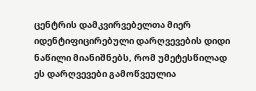ცენტრის დამკვირვებელთა მიერ იდენტიფიცირებული დარღვევების დიდი ნაწილი მიანიშნებს, რომ უმეტესწილად ეს დარღვევები გამოწვეულია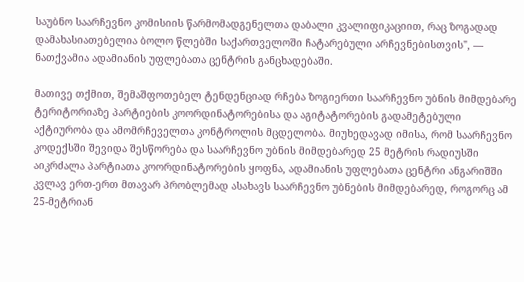საუბნო საარჩევნო კომისიის წარმომადგენელთა დაბალი კვალიფიკაციით, რაც ზოგადად დამახასიათებელია ბოლო წლებში საქართველოში ჩატარებული არჩევნებისთვის", — ნათქვამია ადამიანის უფლებათა ცენტრის განცხადებაში.

მათივე თქმით, შემაშფოთებელ ტენდენციად რჩება ზოგიერთი საარჩევნო უბნის მიმდებარე ტერიტორიაზე პარტიების კოორდინატორებისა და აგიტატორების გადამეტებული აქტიურობა და ამომრჩეველთა კონტროლის მცდელობა. მიუხედავად იმისა, რომ საარჩევნო კოდექსში შევიდა შესწორება და საარჩევნო უბნის მიმდებარედ 25 მეტრის რადიუსში აიკრძალა პარტიათა კოორდინატორების ყოფნა, ადამიანის უფლებათა ცენტრი ანგარიშში კვლავ ერთ-ერთ მთავარ პრობლემად ასახავს საარჩევნო უბნების მიმდებარედ, როგორც ამ 25-მეტრიან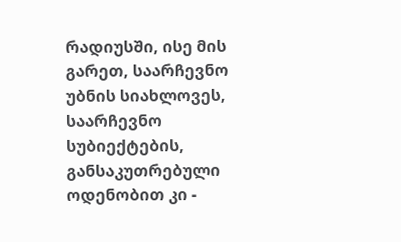რადიუსში, ისე მის გარეთ, საარჩევნო უბნის სიახლოვეს, საარჩევნო სუბიექტების, განსაკუთრებული ოდენობით კი -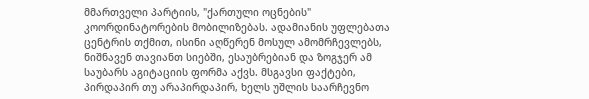მმართველი პარტიის, "ქართული ოცნების" კოორდინატორების მობილიზებას. ადამიანის უფლებათა ცენტრის თქმით, ისინი აღწერენ მოსულ ამომრჩევლებს, ნიშნავენ თავიანთ სიებში, ესაუბრებიან და ზოგჯერ ამ საუბარს აგიტაციის ფორმა აქვს. მსგავსი ფაქტები, პირდაპირ თუ არაპირდაპირ, ხელს უშლის საარჩევნო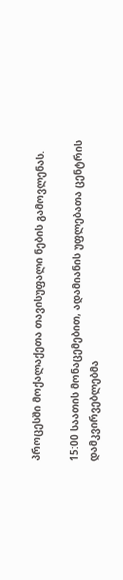პროცესში მოქალაქეთა თავისუფალი ნების გამოვლენას.

15:00 საათის მონაცემებით, ადამიანის უფლებათა ცენტრის დამკვირვებლებმა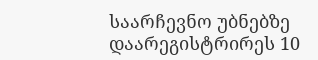საარჩევნო უბნებზე დაარეგისტრირეს 10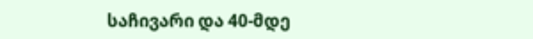საჩივარი და 40-მდე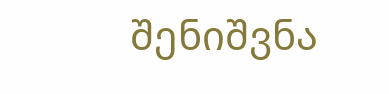შენიშვნა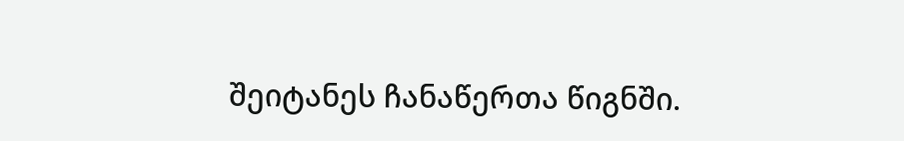შეიტანეს ჩანაწერთა წიგნში.